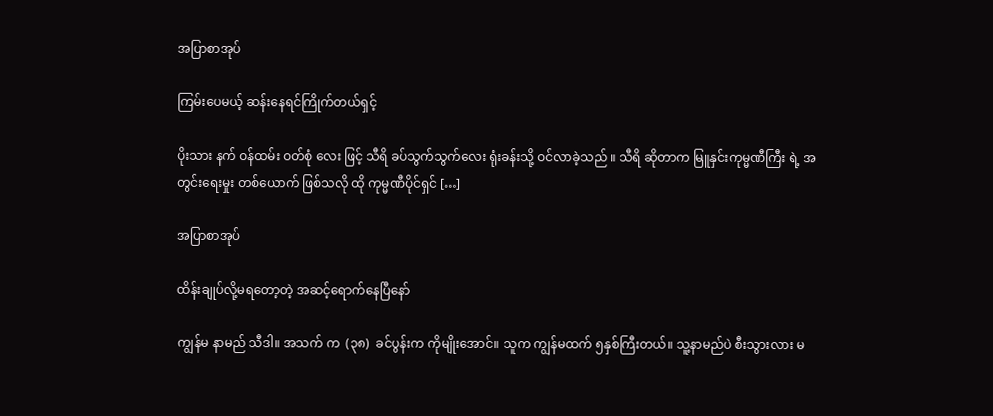အပြာစာအုပ်

ကြမ်းပေမယ့် ဆန်းနေရင်ကြိုက်တယ်ရှင့်

ပိုးသား နက် ဝန်ထမ်း ဝတ်စုံ လေး ဖြင့် သီရိ ခပ်သွက်သွက်လေး ရုံးခန်းသို့ ဝင်လာခဲ့သည် ။ သီရိ ဆိုတာက မြူနှင်းကုမ္မဏီကြီး ရဲ့ အတွင်းရေးမှုး တစ်ယောက် ဖြစ်သလို ထို ကုမ္မဏီပိုင်ရှင် […]

အပြာစာအုပ်

ထိန်းချုပ်လို့မရတော့တဲ့ အဆင့်ရောက်နေပြီနော်

ကျွန်မ နာမည် သီဒါ။ အသက် က  (၃၈)  ခင်ပွန်းက ကိုမျိုးအောင်။ သူက ကျွန်မထက် ၅နှစ်ကြီးတယ်။ သူ့နာမည်ပဲ စီးသွားလား မ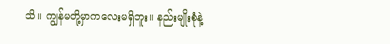သိ။ ကျွန်မတို့မှာကလေးမရှိဘူး။ နည်းမျိုးစုံနဲ့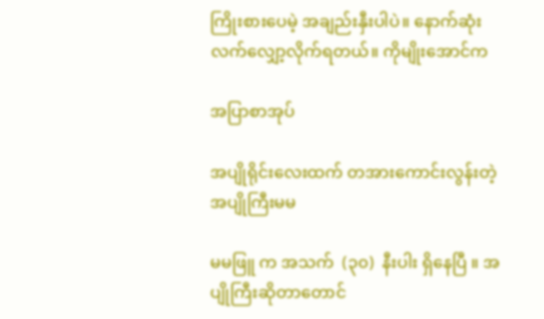ကြိုးစားပေမဲ့ အချည်းနှီးပါပဲ။ နောက်ဆုံးလက်လျှော့လိုက်ရတယ်။ ကိုမျိုးအောင်က

အပြာစာအုပ်

အပျိုရိုင်းလေးထက် တအားကောင်းလွန်းတဲ့ အပျိုကြီးမမ

မမဖြူ က အသက်  (၃၀)  နီးပါး ရှိနေပြီ ။ အပျိုကြီးဆိုတာတောင်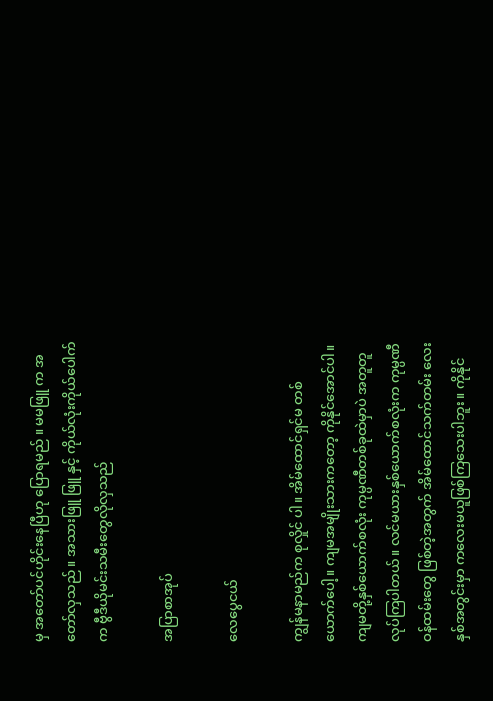မှ အတော်ပင်ဟိုင်းနေပြီဟု ပြောရမည် ။ မမဖြူ က အတော်လှသည် ။ အသားဖြူ ဖြူ နှင့် ကိုယ်လုံးကိုယ်ပေါက်က ဗွီဒီယိုမင်းသမီးတွေလိုလှသည်

အပြာစာအုပ်

လေပွေငယ်

ကျွန်မနာမည်က စုလှိုင် ပါ။ အိမ်ထောင်ရှင်မ တစ်ယောက်ပေါ့။ ကျမအမျိုးသားကတော့ ကိုနိုင်အောင်ပါ။ ကျမတို့နှစ်ယောက်စလုံး ကုမ္ပဏီတစ်ခုထဲမှာပဲ အတူတူလုပ်ကြပါတယ်။ လင်မယားနှစ်ယောက်စလုံးက ကုမ္ပဏီဝန်ထမ်းတွေ ဖြစ်တဲ့အတွက် အိမ်ထောင်သက်တမ်း လေးနှစ်အတွင်းမှာ ကလေးမယူဖြစ်ကြသေးပါဘူး။ ကိုနိုင်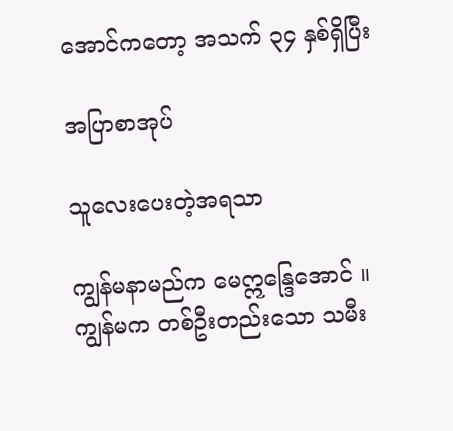အောင်ကတော့ အသက် ၃၄ နှစ်ရှိပြီး

အပြာစာအုပ်

သူလေးပေးတဲ့အရသာ

ကျွန်မနာမည်က မေဣန္ဒြေအောင် ။ ကျွန်မက တစ်ဦးတည်းသော သမီး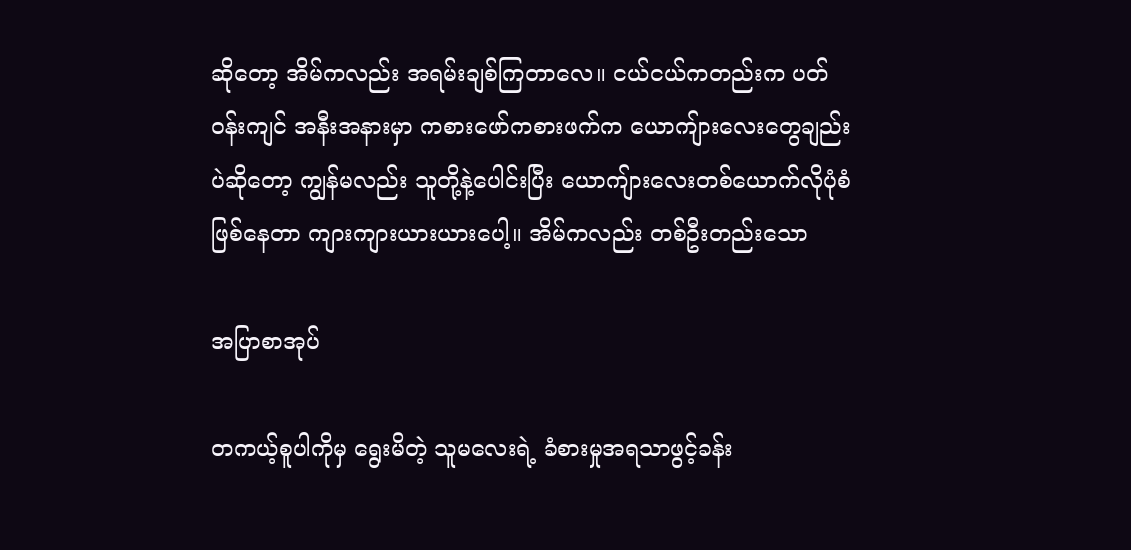ဆိုတော့ အိမ်ကလည်း အရမ်းချစ်ကြတာလေ။ ငယ်ငယ်ကတည်းက ပတ်ဝန်းကျင် အနီးအနားမှာ ကစားဖော်ကစားဖက်က ယောကျ်ားလေးတွေချည်းပဲဆိုတော့ ကျွန်မလည်း သူတို့နဲ့ပေါင်းပြီး ယောကျ်ားလေးတစ်ယောက်လိုပုံစံ ဖြစ်နေတာ ကျားကျားယားယားပေါ့။ အိမ်ကလည်း တစ်ဦးတည်းသော

အပြာစာအုပ်

တကယ့်စူပါကိုမှ ရွေးမိတဲ့ သူမလေးရဲ့ ခံစားမှုအရသာဖွင့်ခန်း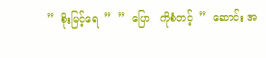”  စိုးမြင့်ရေ  ”  ”  ပြော   ကိုစံတင့်  ”  ဆောင်း အ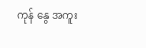ကုန် နွေ အကူး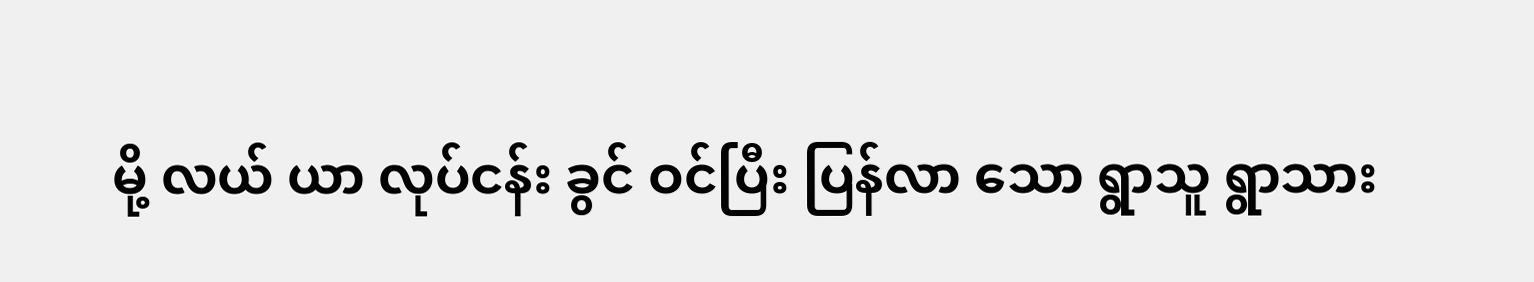မို့ လယ် ယာ လုပ်ငန်း ခွင် ဝင်ပြီး ပြန်လာ သော ရွာသူ ရွာသား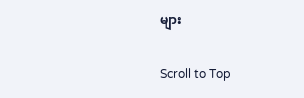များ

Scroll to Top